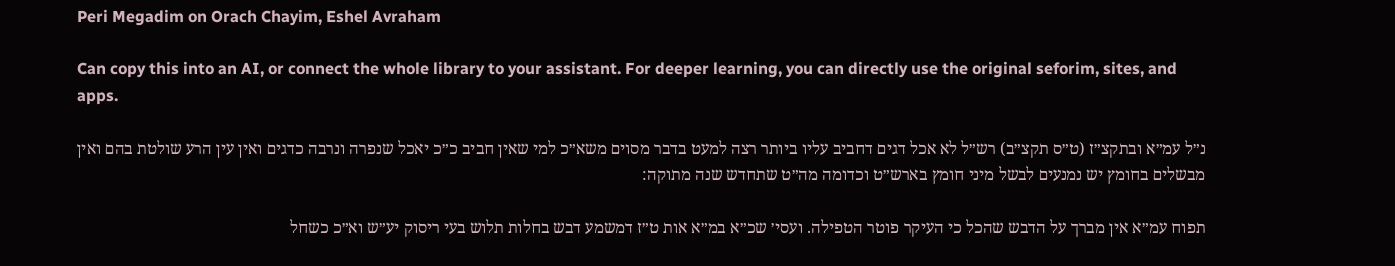Peri Megadim on Orach Chayim, Eshel Avraham

Can copy this into an AI, or connect the whole library to your assistant. For deeper learning, you can directly use the original seforim, sites, and apps.

נ״ל עמ״א ובתקצ״ז (ט״ס תקצ״ב) רש״ל לא אכל דגים דחביב עליו ביותר רצה למעט בדבר מסוים משא״כ למי שאין חביב כ״כ יאכל שנפרה ונרבה כדגים ואין עין הרע שולטת בהם ואין מבשלים בחומץ יש נמנעים לבשל מיני חומץ בארש״ט וכדומה מה״ט שתחדש שנה מתוקה:

תפוח עמ״א אין מברך על הדבש שהכל כי העיקר פוטר הטפילה. ועסי׳ שכ״א במ״א אות ט״ז דמשמע דבש בחלות תלוש בעי ריסוק יע״ש וא״כ כשחל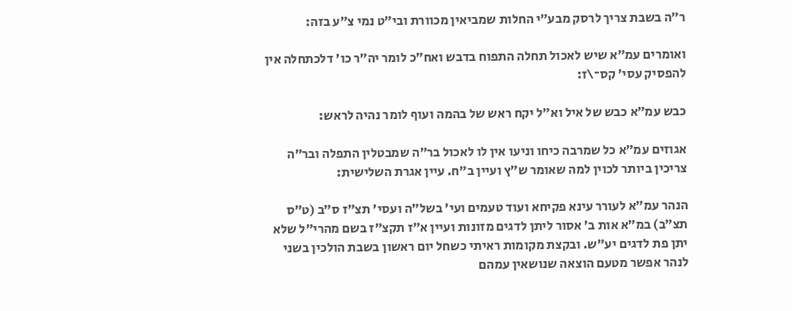ר״ה בשבת צריך לרסק מבע״י החלות שמביאין מכוורת ובי״ט נמי צ״ע בזה:

ואומרים עמ״א שיש לאכול תחלה התפוח בדבש ואח״כ לומר יה״ר כו׳ דלכתחלה אין להפסיק עסי׳ קס־\ז:

כבש עמ״א כבש של איל וא״ל יקח ראש של בהמה ועוף לומר נהיה לראש:

אגוזים עמ״א כל שמרבה כיחו וניעו אין לו לאכול בר״ה שמבטלין התפלה ובר״ה צריכין ביותר לכוין למה שאומר ש״ץ ועיין ב״ח. עיין אגרת השלישית:

הנהר עמ״א לעורר עינא פקיחא ועוד טעמים ועי׳ בשל״ה ועסי׳ תצ״ז ס״ב (ט״ס תצ״ב) במ״א אות ב׳ אסור ליתן לדגים מזונות ועיין א״ז תקצ״ז בשם מהרי״ל שלא יתן פת לדגים יע״ש. ובקצת מקומות ראיתי כשחל יום ראשון בשבת הולכין בשני לנהר אפשר מטעם הוצאה שנושאין עמהם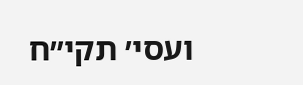ועסי׳ תקי״ח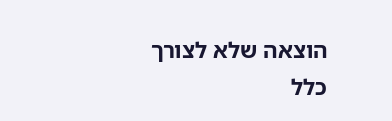הוצאה שלא לצורך כלל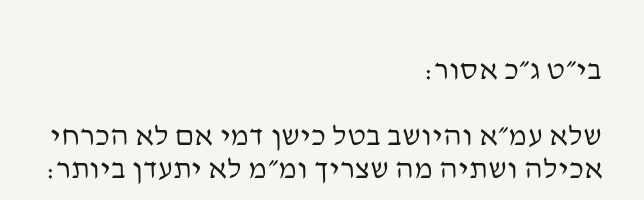בי״ט ג״כ אסור:

שלא עמ״א והיושב בטל כישן דמי אם לא הכרחי אכילה ושתיה מה שצריך ומ״מ לא יתעדן ביותר: